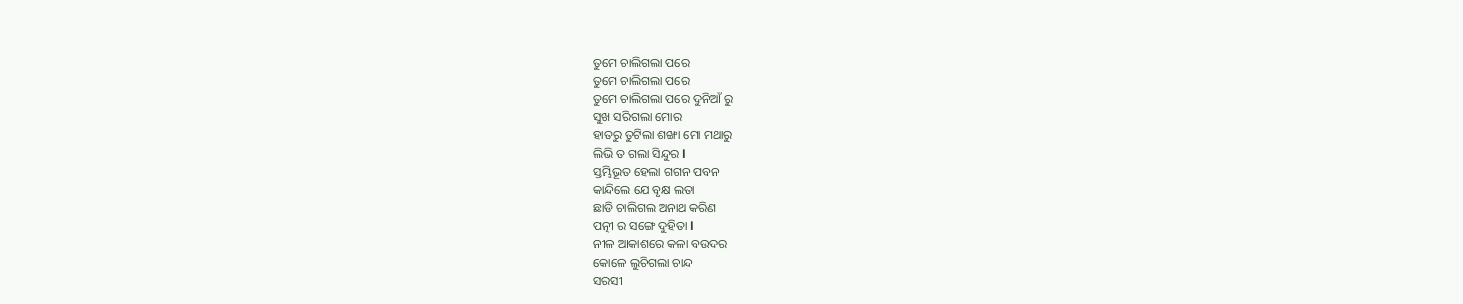ତୁମେ ଚାଲିଗଲା ପରେ
ତୁମେ ଚାଲିଗଲା ପରେ
ତୁମେ ଚାଲିଗଲା ପରେ ଦୁନିଆଁ ରୁ
ସୁଖ ସରିଗଲା ମୋର
ହାତରୁ ତୁଟିଲା ଶଙ୍ଖା ମୋ ମଥାରୁ
ଲିଭି ତ ଗଲା ସିନ୍ଦୁର l
ସ୍ତମ୍ଭିଭୂତ ହେଲା ଗଗନ ପବନ
କାନ୍ଦିଲେ ଯେ ବୃକ୍ଷ ଲତା
ଛାଡି ଚାଲିଗଲ ଅନାଥ କରିଣ
ପତ୍ନୀ ର ସଙ୍ଗେ ଦୁହିତା l
ନୀଳ ଆକାଶରେ କଳା ବଉଦର
କୋଳେ ଲୁଚିଗଲା ଚାନ୍ଦ
ସରସୀ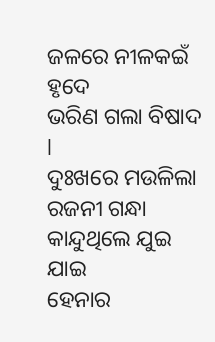ଜଳରେ ନୀଳକଇଁ ହୃଦେ
ଭରିଣ ଗଲା ବିଷାଦ l
ଦୁଃଖରେ ମଉଳିଲା ରଜନୀ ଗନ୍ଧା
କାନ୍ଦୁଥିଲେ ଯୁଇ ଯାଇ
ହେନାର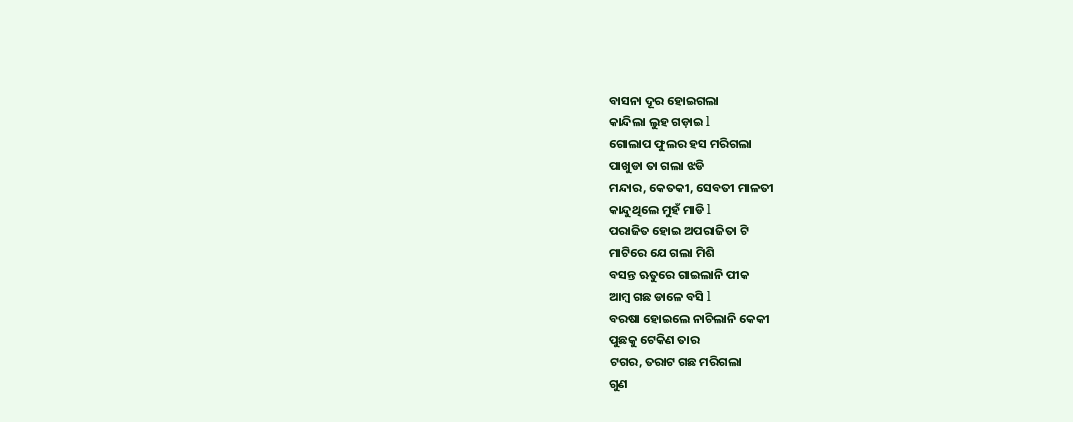ବାସନା ଦୂର ହୋଇଗଲା
କାନ୍ଦିଲା ଲୁହ ଗଡ଼ାଇ l
ଗୋଲାପ ଫୁଲର ହସ ମରିଗଲା
ପାଖୁଡା ତା ଗଲା ଝଡି
ମନ୍ଦାର, କେତକୀ, ସେବତୀ ମାଳତୀ
କାନ୍ଦୁଥିଲେ ମୁହଁ ମାଡି l
ପରାଜିତ ହୋଇ ଅପରାଜିତା ଟି
ମାଟିରେ ଯେ ଗଲା ମିଶି
ବସନ୍ତ ଋତୁରେ ଗାଇଲାନି ପୀକ
ଆମ୍ବ ଗଛ ଡାଳେ ବସି l
ବରଷା ହୋଇଲେ ନାଚିଲାନି କେକୀ
ପୁଛକୁ ଟେକିଣ ତାର
ଟଗର, ତରାଟ ଗଛ ମରିଗଲା
ଗୁଣ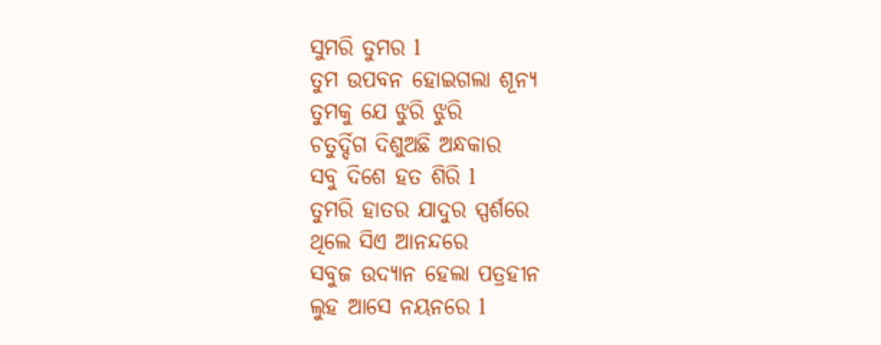ସୁମରି ତୁମର l
ତୁମ ଉପବନ ହୋଇଗଲା ଶୂନ୍ୟ
ତୁମକୁ ଯେ ଝୁରି ଝୁରି
ଚତୁର୍ଦ୍ଦିଗ ଦିଶୁଅଛି ଅନ୍ଧକାର
ସବୁ ଦିଶେ ହତ ଶିରି l
ତୁମରି ହାତର ଯାଦୁର ସ୍ପର୍ଶରେ
ଥିଲେ ସିଏ ଆନନ୍ଦରେ
ସବୁଜ ଉଦ୍ୟାନ ହେଲା ପତ୍ରହୀନ
ଲୁହ ଆସେ ନୟନରେ l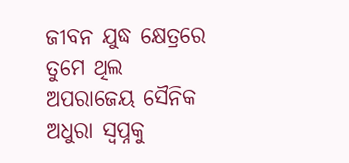ଜୀବନ ଯୁଦ୍ଧ କ୍ଷେତ୍ରରେ ତୁମେ ଥିଲ
ଅପରାଜେୟ ସୈନିକ
ଅଧୁରା ସ୍ୱପ୍ନକୁ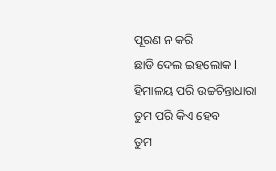ପୂରଣ ନ କରି
ଛାଡି ଦେଲ ଇହଲୋକ l
ହିମାଳୟ ପରି ଉଚ୍ଚଚିନ୍ତାଧାରା
ତୁମ ପରି କିଏ ହେବ
ତୁମ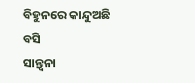ବିହୁନରେ କାନ୍ଦୁଅଛି ବସି
ସାନ୍ତ୍ୱନା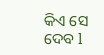କିଏ ସେ ଦେବ l